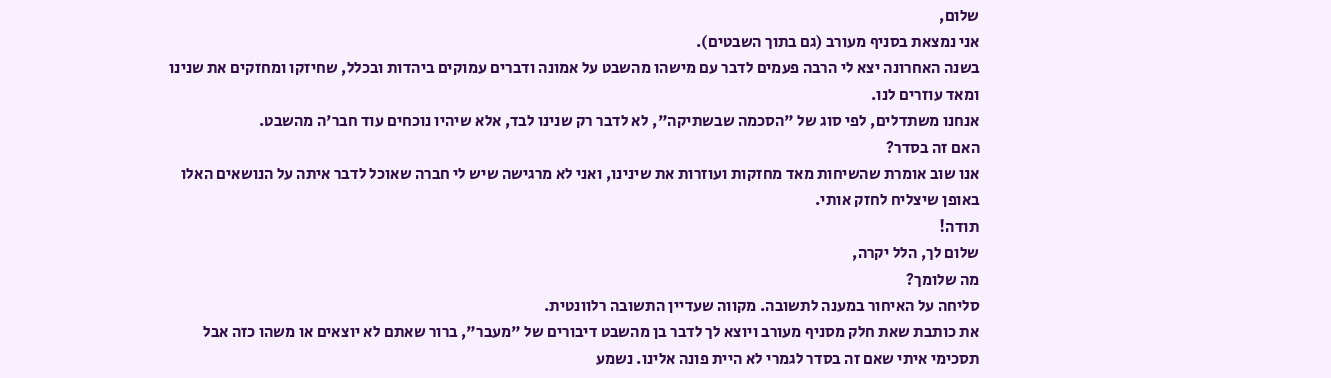שלום,
אני נמצאת בסניף מעורב (גם בתוך השבטים).
בשנה האחרונה יצא לי הרבה פעמים לדבר עם מישהו מהשבט על אמונה ודברים עמוקים ביהדות ובכלל, שחיזקו ומחזקים את שנינו ומאד עוזרים לנו.
אנחנו משתדלים, לפי סוג של "הסכמה שבשתיקה", לא לדבר רק שנינו לבד, אלא שיהיו נוכחים עוד חבר'ה מהשבט.
האם זה בסדר?
אנו שוב אומרת שהשיחות מאד מחזקות ועוזרות את שינינו, ואני לא מרגישה שיש לי חברה שאוכל לדבר איתה על הנושאים האלו באופן שיצליח לחזק אותי.
תודה!
שלום לך, הלל יקרה,
מה שלומך?
סליחה על האיחור במענה לתשובה. מקווה שעדיין התשובה רלוונטית.
את כותבת שאת חלק מסניף מעורב ויוצא לך לדבר בן מהשבט דיבורים של "מעבר", ברור שאתם לא יוצאים או משהו כזה אבל תסכימי איתי שאם זה בסדר לגמרי לא היית פונה אלינו. נשמע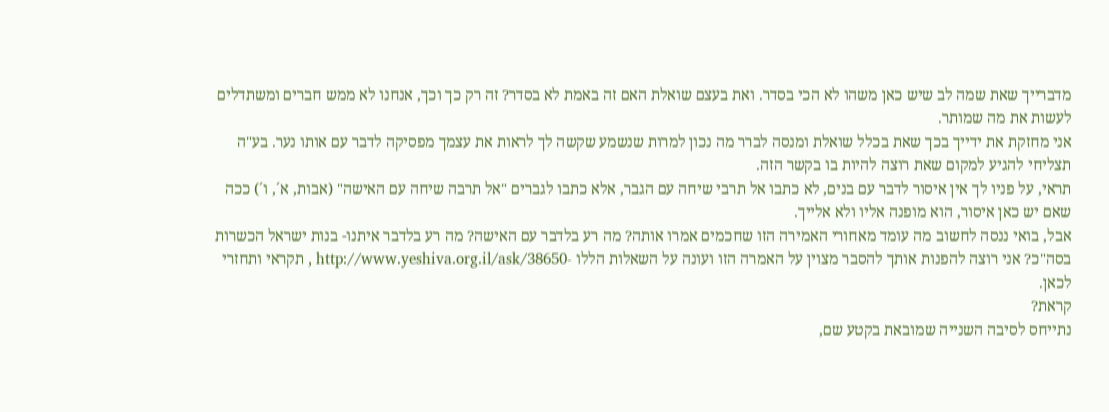מדברייך שאת שמה לב שיש כאן משהו לא הכי בסדר. ואת בעצם שואלת האם זה באמת לא בסדר? זה רק כך וכך, אנחנו לא ממש חברים ומשתדלים לעשות את מה שמותר.
אני מחזקת את ידייך בכך שאת בכלל שואלת ומנסה לברר מה נכון למרות שנשמע שקשה לך לראות את עצמך מפסיקה לדבר עם אותו נער. בע"ה תצליחי להגיע למקום שאת רוצה להיות בו בקשר הזה.
תראי, על פניו לך אין איסור לדבר עם בנים, לא כתבו אל תרבי שיחה עם הגבר, אלא כתבו לגברים "אל תרבה שיחה עם האישה" (אבות, א´, ו´) ככה שאם יש כאן איסור, הוא מופנה אליו ולא אלייך.
אבל, בואי ננסה לחשוב מה עומד מאחורי האמירה הזו שחכמים אמרו אותה? מה רע בלדבר עם האישה? מה רע בלדבר איתנו- בנות ישראל הכשרות בסה"כ? אני רוצה להפנות אותך להסבר מצוין על האמרה הזו ועונה על השאלות הללו -http://www.yeshiva.org.il/ask/38650 , תקראי ותחזרי לכאן.
קראת?
נתייחס לסיבה השנייה שמובאת בקטע שם,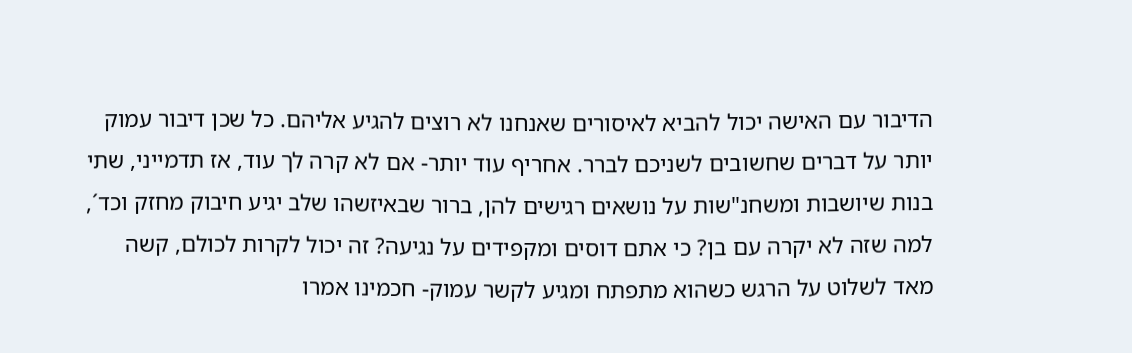הדיבור עם האישה יכול להביא לאיסורים שאנחנו לא רוצים להגיע אליהם. כל שכן דיבור עמוק יותר על דברים שחשובים לשניכם לברר. אחריף עוד יותר- אם לא קרה לך עוד, אז תדמייני, שתי בנות שיושבות ומשחנ"שות על נושאים רגישים להן, ברור שבאיזשהו שלב יגיע חיבוק מחזק וכד´, למה שזה לא יקרה עם בן? כי אתם דוסים ומקפידים על נגיעה? זה יכול לקרות לכולם, קשה מאד לשלוט על הרגש כשהוא מתפתח ומגיע לקשר עמוק- חכמינו אמרו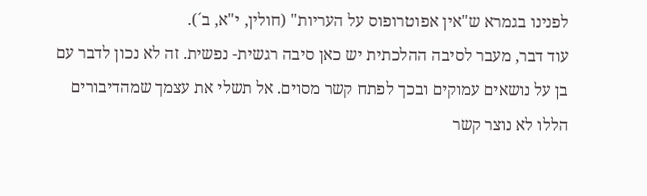לפנינו בגמרא ש"אין אפוטרופוס על העריות" (חולין, י"א, ב´).
עוד דבר, מעבר לסיבה ההלכתית יש כאן סיבה רגשית- נפשית. זה לא נכון לדבר עם בן על נושאים עמוקים ובכך לפתח קשר מסוים. אל תשלי את עצמך שמהדיבורים הללו לא נוצר קשר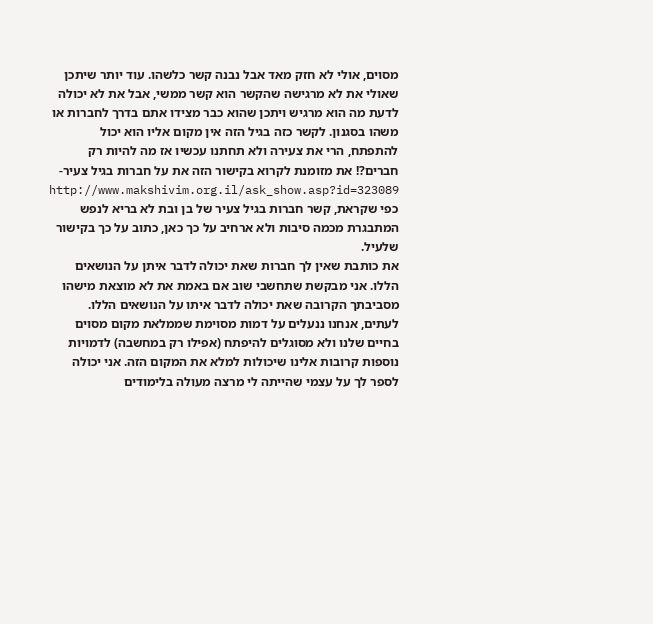מסוים, אולי לא חזק מאד אבל נבנה קשר כלשהו. עוד יותר שיתכן שאולי את לא מרגישה שהקשר הוא קשר ממשי, אבל את לא יכולה לדעת מה הוא מרגיש ויתכן שהוא כבר מצידו אתם בדרך לחברות או משהו בסגנון. לקשר כזה בגיל הזה אין מקום אליו הוא יכול להתפתח, הרי את צעירה ולא תחתנו עכשיו אז מה להיות רק חברים?! את מזומנת לקרוא בקישור הזה את על חברות בגיל צעיר- http://www.makshivim.org.il/ask_show.asp?id=323089
כפי שקראת, קשר חברות בגיל צעיר של בן ובת לא בריא לנפש המתבגרת מכמה סיבות ולא ארחיב על כך כאן, כתוב על כך בקישור שלעיל.
את כותבת שאין לך חברות שאת יכולה לדבר איתן על הנושאים הללו. אני מבקשת שתחשבי שוב אם באמת את לא מוצאת מישהו מסביבתך הקרובה שאת יכולה לדבר איתו על הנושאים הללו. לעתים, אנחנו ננעלים על דמות מסוימת שממלאת מקום מסוים בחיים שלנו ולא מסוגלים להיפתח (אפילו רק במחשבה) לדמויות נוספות קרובות אלינו שיכולות למלא את המקום הזה. אני יכולה לספר לך על עצמי שהייתה לי מרצה מעולה בלימודים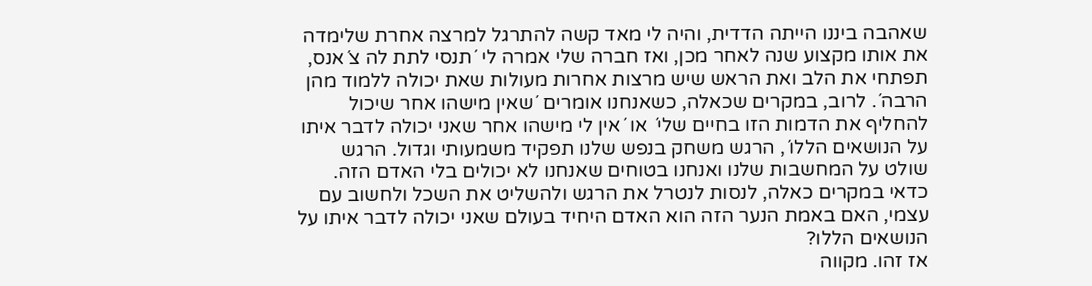שאהבה ביננו הייתה הדדית, והיה לי מאד קשה להתרגל למרצה אחרת שלימדה את אותו מקצוע שנה לאחר מכן, ואז חברה שלי אמרה לי ´תנסי לתת לה צ´אנס, תפתחי את הלב ואת הראש שיש מרצות אחרות מעולות שאת יכולה ללמוד מהן הרבה´. לרוב, במקרים שכאלה, כשאנחנו אומרים ´שאין מישהו אחר שיכול להחליף את הדמות הזו בחיים שלי´ או ´אין לי מישהו אחר שאני יכולה לדבר איתו על הנושאים הללו´, הרגש משחק בנפש שלנו תפקיד משמעותי וגדול. הרגש שולט על המחשבות שלנו ואנחנו בטוחים שאנחנו לא יכולים בלי האדם הזה. כדאי במקרים כאלה, לנסות לנטרל את הרגש ולהשליט את השכל ולחשוב עם עצמי, האם באמת הנער הזה הוא האדם היחיד בעולם שאני יכולה לדבר איתו על הנושאים הללו?
אז זהו. מקווה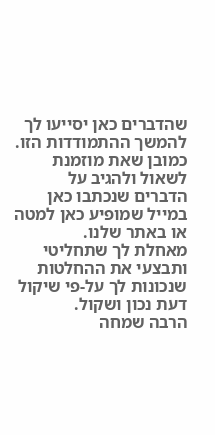שהדברים כאן יסייעו לך להמשך ההתמודדות הזו. כמובן שאת מוזמנת לשאול ולהגיב על הדברים שנכתבו כאן במייל שמופיע כאן למטה או באתר שלנו.
מאחלת לך שתחליטי ותבצעי את ההחלטות שנכונות לך על-פי שיקול דעת נכון ושקול.
הרבה שמחה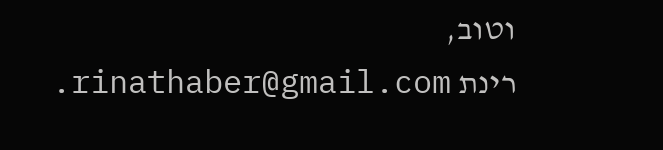וטוב,
רינת rinathaber@gmail.com.